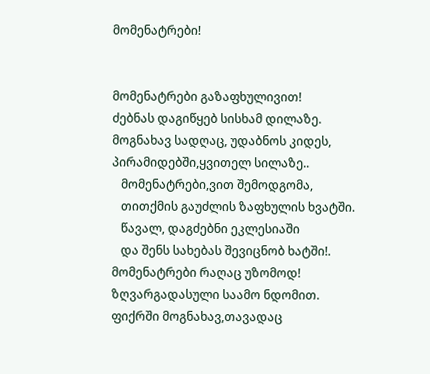მომენატრები!


მომენატრები გაზაფხულივით!
ძებნას დაგიწყებ სისხამ დილაზე.
მოგნახავ სადღაც, უდაბნოს კიდეს,
პირამიდებში,ყვითელ სილაზე..
   მომენატრები,ვით შემოდგომა,
   თითქმის გაუძლის ზაფხულის ხვატში.
   წავალ, დაგძებნი ეკლესიაში
   და შენს სახებას შევიცნობ ხატში!.
მომენატრები რაღაც უზომოდ!
ზღვარგადასული საამო ნდომით.
ფიქრში მოგნახავ,თავადაც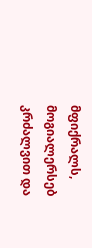მფიქრალს,
მოგიალერსებ კრძალვით და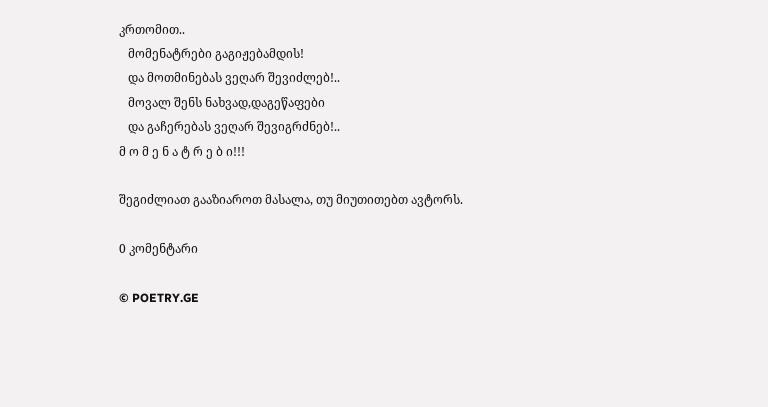კრთომით..
   მომენატრები გაგიჟებამდის!
   და მოთმინებას ვეღარ შევიძლებ!..
   მოვალ შენს ნახვად,დაგეწაფები
   და გაჩერებას ვეღარ შევიგრძნებ!..
მ ო მ ე ნ ა ტ რ ე ბ ი!!!

შეგიძლიათ გააზიაროთ მასალა, თუ მიუთითებთ ავტორს.

0 კომენტარი

© POETRY.GE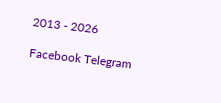2013 - 2026

Facebook Telegram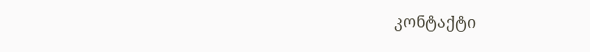კონტაქტი